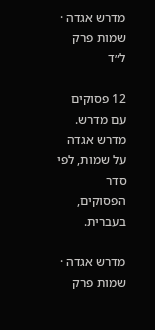מדרש אגדה · שמות פרק ל״ד

12 פסוקים עם מדרש. מדרש אגדה על שמות, לפי סדר הפסוקים, בעברית.

מדרש אגדה · שמות פרק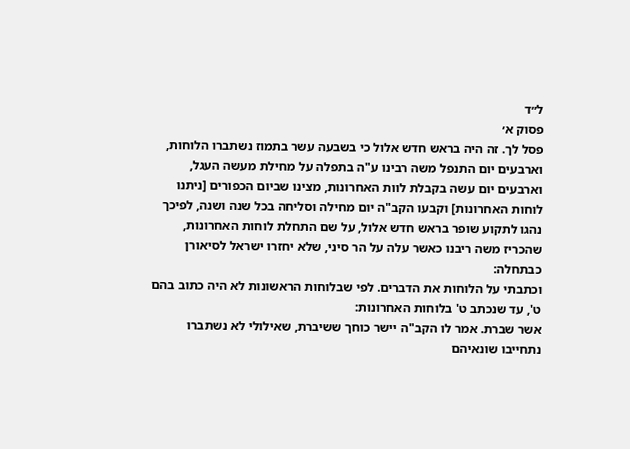ל״ד
פסוק א׳
פסל לך. זה היה בראש חדש אלול כי בשבעה עשר בתמוז נשתברו הלוחות, וארבעים יום התנפל משה רבינו ע"ה בתפלה על מחילת מעשה העגל, וארבעים יום עשה בקבלת לוות האחרונות, מצינו שביום הכפורים [ניתנו לוחות האחרונות] וקבעו הקב"ה יום מחילה וסליחה בכל שנה ושנה, לפיכך נהגו לתקוע שופר בראש חדש אלול, על שם התחלת לוחות האחרונות, שהכריז משה ריבנו כאשר עלה על הר סיני, שלא יחזרו ישראל לסיאורן כבתחלה:
וכתבתי על הלוחות את הדברים. לפי שבלוחות הראשונות לא היה כתוב בהם ט', עד שנכתב ט' בלוחות האחרונות:
אשר שברת. אמר לו הקב"ה יישר כוחך ששיברת, שאילולי לא נשתברו נתחייבו שונאיהם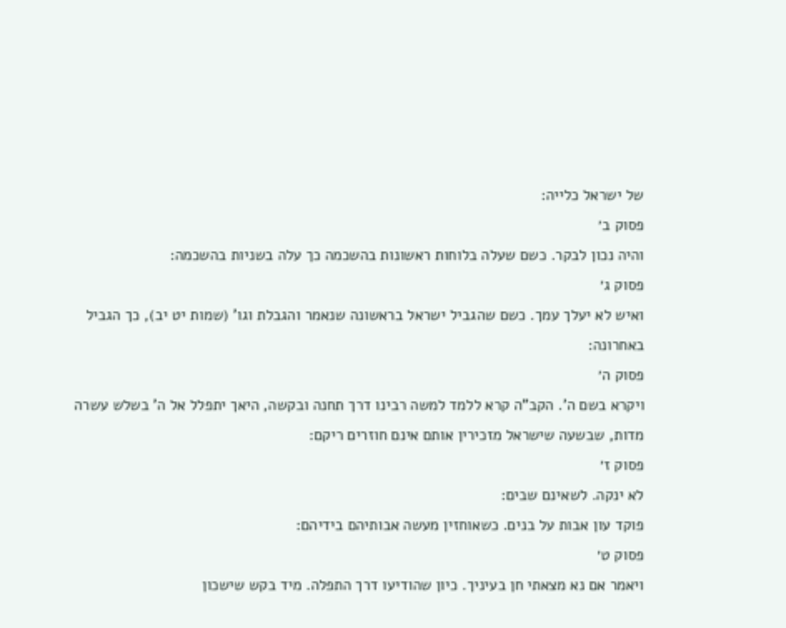של ישראל כלייה:
פסוק ב׳
והיה נכון לבקר. כשם שעלה בלוחות ראשונות בהשכמה כך עלה בשניות בהשכמה:
פסוק ג׳
ואיש לא יעלך עמך. כשם שהגביל ישראל בראשונה שנאמר והגבלת וגו' (שמות יט יב), כך הגביל באחרונה:
פסוק ה׳
ויקרא בשם ה'. הקב"ה קרא ללמד למשה רבינו דרך תחנה ובקשה, היאך יתפלל אל ה' בשלש עשרה מדות, שבשעה שישראל מזכירין אותם אינם חוזרים ריקם:
פסוק ז׳
לא ינקה. לשאינם שבים:
פוקד עון אבות על בנים. כשאוחזין מעשה אבותיהם בידיהם:
פסוק ט׳
ויאמר אם נא מצאתי חן בעיניך. כיון שהודיעו דרך התפלה. מיד בקש שישכון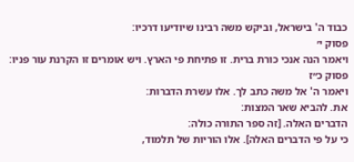כבוד ה' בישראל, וביקש משה רבינו שיודיעו דרכיו:
פסוק י׳
ויאמר הנה אנכי כורת ברית. זו פתיחת פי הארץ. ויש אומרים זו הקרנת עור פניו:
פסוק כ״ז
ויאמר ה' אל משה כתב לך. אלו עשרת הדברות:
את. להביא שאר המצות:
הדברים האלה. [זה ספר התורה כולה:
כי על פי הדברים האלה]. אלו הוריות של תלמוד,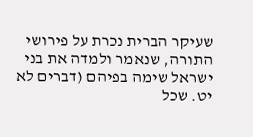שעיקר הברית נכרת על פירושי התורה, שנאמר ולמדה את בני ישראל שימה בפיהם (דברים לא יט. שכל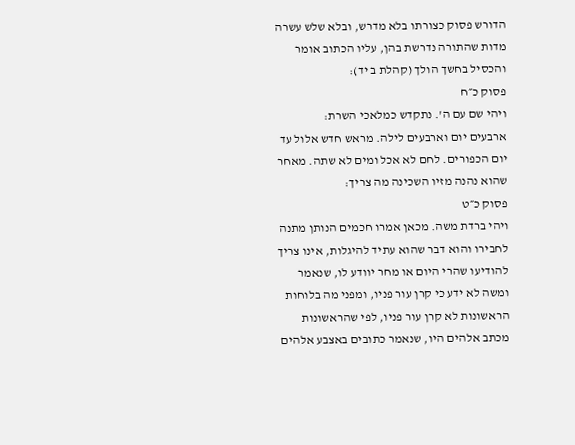הדורש פסוק כצורתו בלא מדרש, ובלא שלש עשרה מדות שהתורה נדרשת בהן, עליו הכתוב אומר והכסיל בחשך הולך (קהלת ב יד):
פסוק כ״ח
ויהי שם עם ה'. נתקדש כמלאכי השרת:
ארבעים יום וארבעים לילה. מראש חדש אלול עד יום הכפורים. לחם לא אכל ומים לא שתה. מאחר שהוא נהנה מזיו השכינה מה צריך:
פסוק כ״ט
ויהי ברדת משה. מכאן אמרו חכמים הנותן מתנה לחבירו והוא דבר שהוא עתיד להיגלות, אינו צריך להודיעו שהרי היום או מחר יוודע לו, שנאמר ומשה לא ידע כי קרן עור פניו, ומפני מה בלוחות הראשונות לא קרן עור פניו, לפי שהראשונות מכתב אלהים היו, שנאמר כתובים באצבע אלהים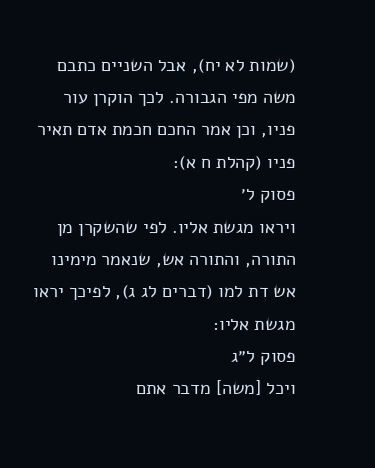(שמות לא יח), אבל השניים כתבם משה מפי הגבורה. לכך הוקרן עור פניו, וכן אמר החכם חכמת אדם תאיר פניו (קהלת ח א):
פסוק ל׳
ויראו מגשת אליו. לפי שהשקרן מן התורה, והתורה אש, שנאמר מימינו אש דת למו (דברים לג ג), לפיכך יראו מגשת אליו:
פסוק ל״ג
ויכל [משה] מדבר אתם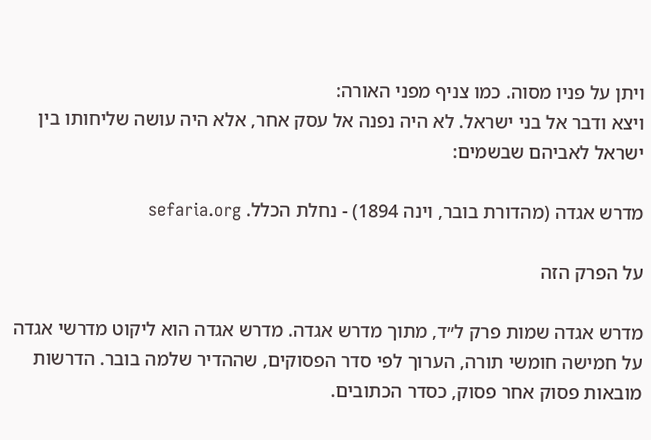ויתן על פניו מסוה. כמו צניף מפני האורה:
ויצא ודבר אל בני ישראל. לא היה נפנה אל עסק אחר, אלא היה עושה שליחותו בין ישראל לאביהם שבשמים:

מדרש אגדה (מהדורת בובר, וינה 1894) - נחלת הכלל. sefaria.org

על הפרק הזה

מדרש אגדה שמות פרק ל״ד, מתוך מדרש אגדה. מדרש אגדה הוא ליקוט מדרשי אגדה על חמישה חומשי תורה, הערוך לפי סדר הפסוקים, שההדיר שלמה בובר. הדרשות מובאות פסוק אחר פסוק, כסדר הכתובים.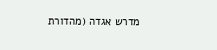מדרש אגדה (מהדורת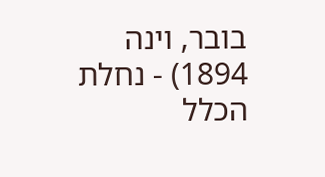בובר, וינה 1894) - נחלת הכלל